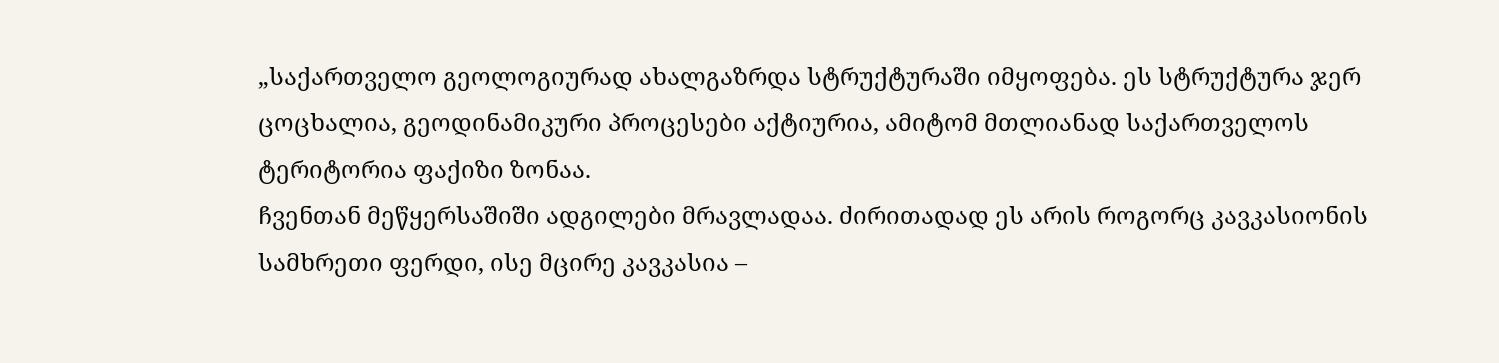„საქართველო გეოლოგიურად ახალგაზრდა სტრუქტურაში იმყოფება. ეს სტრუქტურა ჯერ ცოცხალია, გეოდინამიკური პროცესები აქტიურია, ამიტომ მთლიანად საქართველოს ტერიტორია ფაქიზი ზონაა.
ჩვენთან მეწყერსაშიში ადგილები მრავლადაა. ძირითადად ეს არის როგორც კავკასიონის სამხრეთი ფერდი, ისე მცირე კავკასია –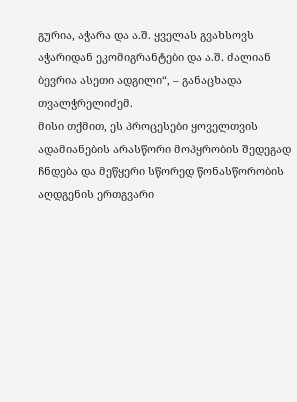გურია, აჭარა და ა.შ. ყველას გვახსოვს აჭარიდან ეკომიგრანტები და ა.შ. ძალიან ბევრია ასეთი ადგილი“, – განაცხადა თვალჭრელიძემ.
მისი თქმით, ეს პროცესები ყოველთვის ადამიანების არასწორი მოპყრობის შედეგად ჩნდება და მეწყერი სწორედ წონასწორობის აღდგენის ერთგვარი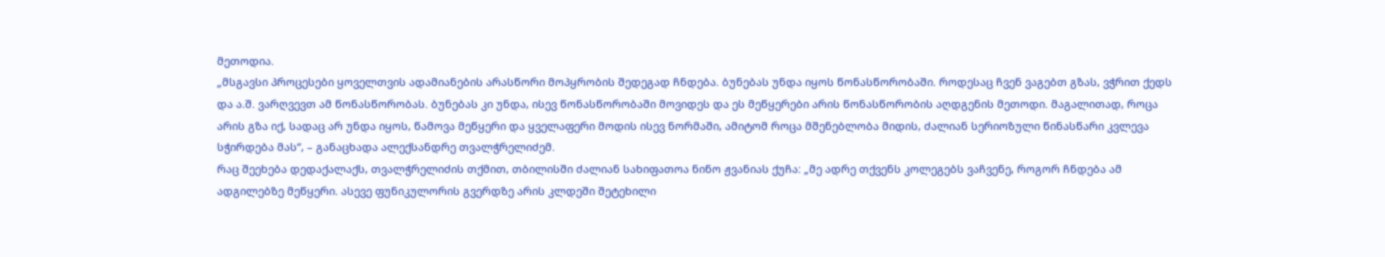მეთოდია.
„მსგავსი პროცესები ყოველთვის ადამიანების არასწორი მოპყრობის შედეგად ჩნდება. ბუნებას უნდა იყოს წონასწორობაში. როდესაც ჩვენ ვაგებთ გზას, ვჭრით ქედს და ა.შ. ვარღვევთ ამ წონასწორობას. ბუნებას კი უნდა, ისევ წონასწორობაში მოვიდეს და ეს მეწყერები არის წონასწორობის აღდგენის მეთოდი. მაგალითად, როცა არის გზა იქ, სადაც არ უნდა იყოს, წამოვა მეწყერი და ყველაფერი მოდის ისევ ნორმაში, ამიტომ როცა მშენებლობა მიდის, ძალიან სერიოზული წინასწარი კვლევა სჭირდება მას“, – განაცხადა ალექსანდრე თვალჭრელიძემ.
რაც შეეხება დედაქალაქს, თვალჭრელიძის თქმით, თბილისში ძალიან სახიფათოა ნინო ჟვანიას ქუჩა: „მე ადრე თქვენს კოლეგებს ვაჩვენე, როგორ ჩნდება ამ ადგილებზე მეწყერი. ასევე ფუნიკულორის გვერდზე არის კლდეში შეტეხილი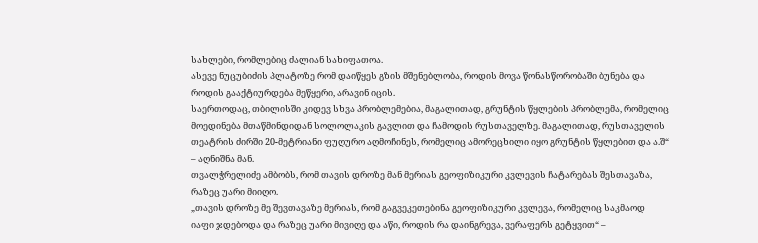სახლები, რომლებიც ძალიან სახიფათოა.
ასევე ნუცუბიძის პლატოზე რომ დაიწყეს გზის მშენებლობა, როდის მოვა წონასწორობაში ბუნება და როდის გააქტიურდება მეწყერი, არავინ იცის.
საერთოდაც, თბილისში კიდევ სხვა პრობლემებია, მაგალითად, გრუნტის წყლების პრობლემა, რომელიც მოედინება მთაწმინდიდან სოლოლაკის გავლით და ჩამოდის რუსთაველზე. მაგალითად, რუსთაველის თეატრის ძირში 20-მეტრიანი ფუღურო აღმოჩინეს, რომელიც ამორეცხილი იყო გრუნტის წყლებით და ა.შ“ – აღნიშნა მან.
თვალჭრელიძე ამბობს, რომ თავის დროზე მან მერიას გეოფიზიკური კვლევის ჩატარებას შესთავაზა, რაზეც უარი მიიღო.
„თავის დროზე მე შევთავაზე მერიას, რომ გაგვეკეთებინა გეოფიზიკური კვლევა, რომელიც საკმაოდ იაფი ჯდებოდა და რაზეც უარი მივიღე და აწი, როდის რა დაინგრევა, ვერაფერს გეტყვით“ –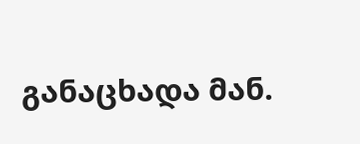განაცხადა მან.